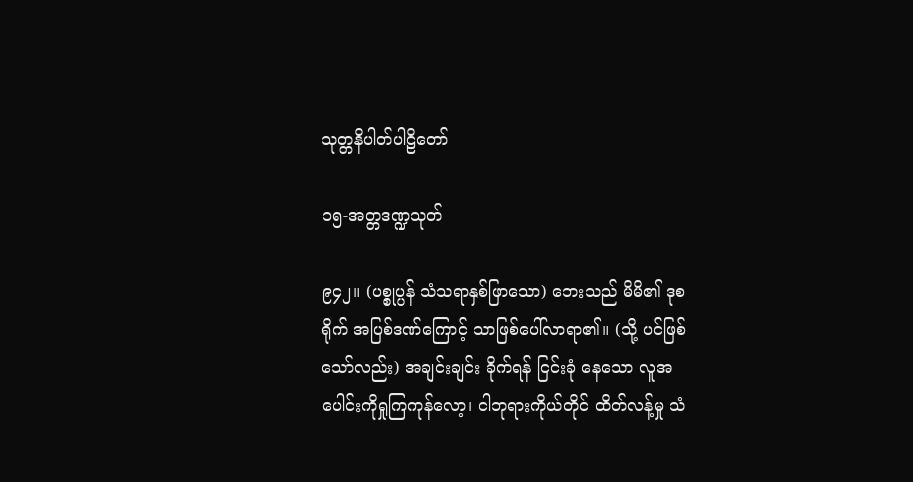သုတ္တနိပါတ်ပါဠိတော်

၁၅-အတ္တဒဏ္ဍသုတ်

၉၄၂။ (ပစ္စုပ္ပန် သံသရာနှစ်ဖြာသော) ဘေးသည် မိမိ၏ ဒုစရိုက် အပြစ်ဒဏ်ကြောင့် သာဖြစ်ပေါ်လာရာ၏။ (သို့ ပင်ဖြစ်သော်လည်း) အချင်းချင်း ခိုက်ရန် ငြင်းခုံ နေသော လူအပေါင်းကိုရှုကြကုန်လော့၊ ငါဘုရားကိုယ်တိုင် ထိတ်လန့်မှု သံ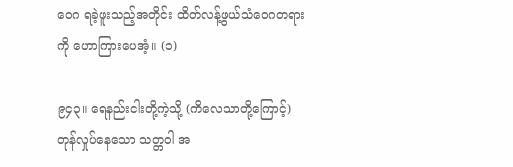ဝေဂ ရခဲ့ဖူးသည့်အတိုင်း ထိတ်လန့်ဖွယ်သံဝေဂတရားကို ဟောကြားပေအံ့။ (၁)

၉၄၃။ ရေနည်းငါးတို့ကဲ့သို့ (ကိလေသာတို့ကြောင့်) တုန်လှုပ်နေသော သတ္တဝါ အ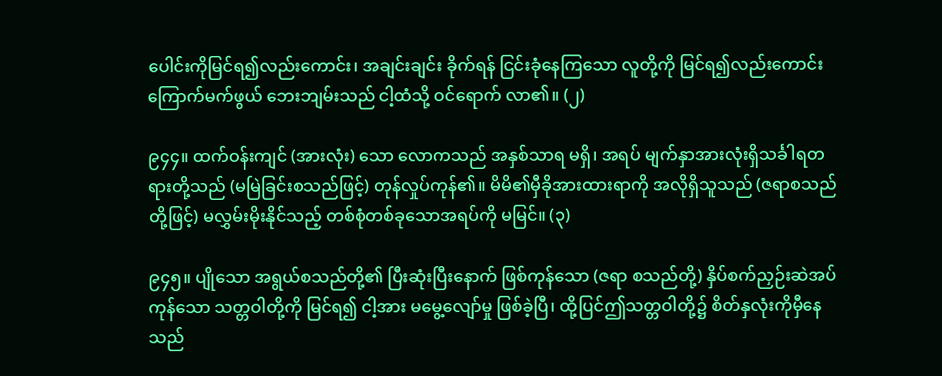ပေါင်းကိုမြင်ရ၍လည်းကောင်း၊ အချင်းချင်း ခိုက်ရန် ငြင်းခုံနေကြသော လူတို့ကို မြင်ရ၍လည်းကောင်းကြောက်မက်ဖွယ် ဘေးဘျမ်းသည် ငါ့ထံသို့ ဝင်ရောက် လာ၏။ (၂)

၉၄၄။ ထက်ဝန်းကျင် (အားလုံး) သော လောကသည် အနှစ်သာရ မရှိ၊ အရပ် မျက်နှာအားလုံးရှိသင်္ခါရတရားတို့သည် (မမြဲခြင်းစသည်ဖြင့်) တုန်လှုပ်ကုန်၏။ မိမိ၏မှီခိုအားထားရာကို အလိုရှိသူသည် (ဇရာစသည်တို့ဖြင့်) မလွှမ်းမိုးနိုင်သည့် တစ်စုံတစ်ခုသောအရပ်ကို မမြင်။ (၃)

၉၄၅။ ပျိုသော အရွယ်စသည်တို့၏ ပြီးဆုံးပြီးနောက် ဖြစ်ကုန်သော (ဇရာ စသည်တို့) နှိပ်စက်ညှဉ်းဆဲအပ်ကုန်သော သတ္တဝါတို့ကို မြင်ရ၍ ငါ့အား မမွေ့လျော်မှု ဖြစ်ခဲ့ပြီ၊ ထို့ပြင်ဤသတ္တဝါတို့၌ စိတ်နှလုံးကိုမှီနေသည်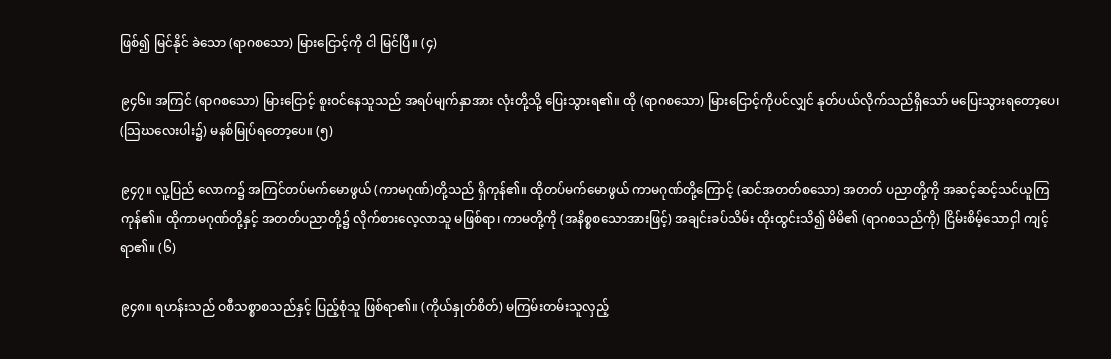ဖြစ်၍ မြင်နိုင် ခဲသော (ရာဂစသော) မြားငြောင့်ကို ငါ မြင်ပြီ။ (၄)

၉၄၆။ အကြင် (ရာဂစသော) မြားငြောင့် စူးဝင်နေသူသည် အရပ်မျက်နှာအား လုံးတို့သို့ ပြေးသွားရ၏။ ထို (ရာဂစသော) မြားငြောင့်ကိုပင်လျှင် နုတ်ပယ်လိုက်သည်ရှိသော် မပြေးသွားရတော့ပေ၊ (သြဃလေးပါး၌) မနစ်မြုပ်ရတော့ပေ။ (၅)

၉၄၇။ လူ့ပြည် လောက၌ အကြင်တပ်မက်မောဖွယ် (ကာမဂုဏ်)တို့သည် ရှိကုန်၏။ ထိုတပ်မက်မောဖွယ် ကာမဂုဏ်တို့ကြောင့် (ဆင်အတတ်စသော) အတတ် ပညာတို့ကို အဆင့်ဆင့်သင်ယူကြကုန်၏။ ထိုကာမဂုဏ်တို့နှင့် အတတ်ပညာတို့၌ လိုက်စားလေ့လာသူ မဖြစ်ရာ၊ ကာမတို့ကို (အနိစ္စစသောအားဖြင့်) အချင်းခပ်သိမ်း ထိုးထွင်းသိ၍ မိမိ၏ (ရာဂစသည်ကို) ငြိမ်းစိမ့်သောငှါ ကျင့်ရာ၏။ (၆)

၉၄၈။ ရဟန်းသည် ဝစီသစ္စာစသည်နှင့် ပြည့်စုံသူ ဖြစ်ရာ၏။ (ကိုယ်နှုတ်စိတ်) မကြမ်းတမ်းသူလှည့်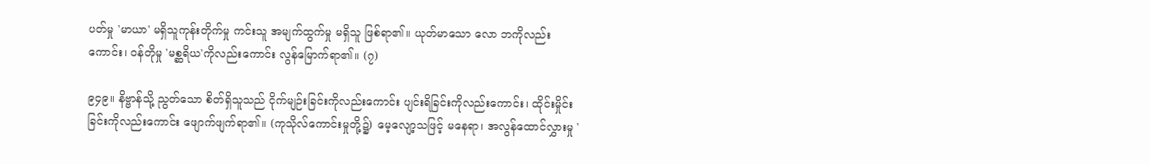ပတ်မှု 'မာယာ' မရှိသူကုန်းတိုက်မှု ကင်းသူ အမျက်ထွက်မှု မရှိသူ ဖြစ်ရာ၏။ ယုတ်မာသော လော ဘကိုလည်းကောင်း၊ ဝန်တိုမှု 'မစ္ဆရိယ'ကိုလည်းကောင်း လွန်မြောက်ရာ၏။ (၇)

၉၄၉။ နိဗ္ဗာန်သို့ ညွတ်သော စိတ်ရှိသူသည် ငိုက်မျဉ်းခြင်းကိုလည်းကောင်း ပျင်းရိခြင်းကိုလည်းကောင်း၊ ထိုင်းမှိုင်းခြင်းကိုလည်းကောင်း ဖျောက်ဖျက်ရာ၏။ (ကုသိုလ်ကောင်းမှုတို့၌) မေ့လျော့သဖြင့် မနေရာ၊ အလွန်ထောင်လွှားမှု '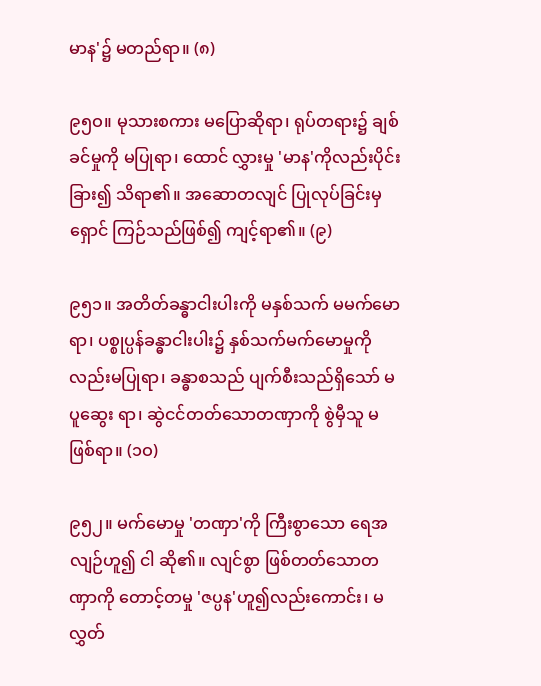မာန'၌ မတည်ရာ။ (၈)

၉၅ဝ။ မုသားစကား မပြောဆိုရာ၊ ရုပ်တရား၌ ချစ်ခင်မှုကို မပြုရာ၊ ထောင် လွှားမှု 'မာန'ကိုလည်းပိုင်းခြား၍ သိရာ၏။ အဆောတလျင် ပြုလုပ်ခြင်းမှ ရှောင် ကြဉ်သည်ဖြစ်၍ ကျင့်ရာ၏။ (၉)

၉၅၁။ အတိတ်ခန္ဓာငါးပါးကို မနှစ်သက် မမက်မောရာ၊ ပစ္စုပ္ပန်ခန္ဓာငါးပါး၌ နှစ်သက်မက်မောမှုကိုလည်းမပြုရာ၊ ခန္ဓာစသည် ပျက်စီးသည်ရှိသော် မပူဆွေး ရာ၊ ဆွဲငင်တတ်သောတဏှာကို စွဲမှီသူ မဖြစ်ရာ။ (၁ဝ)

၉၅၂။ မက်မောမှု 'တဏှာ'ကို ကြီးစွာသော ရေအလျဉ်ဟူ၍ ငါ ဆို၏။ လျင်စွာ ဖြစ်တတ်သောတဏှာကို တောင့်တမှု 'ဇပ္ပန'ဟူ၍လည်းကောင်း၊ မလွှတ်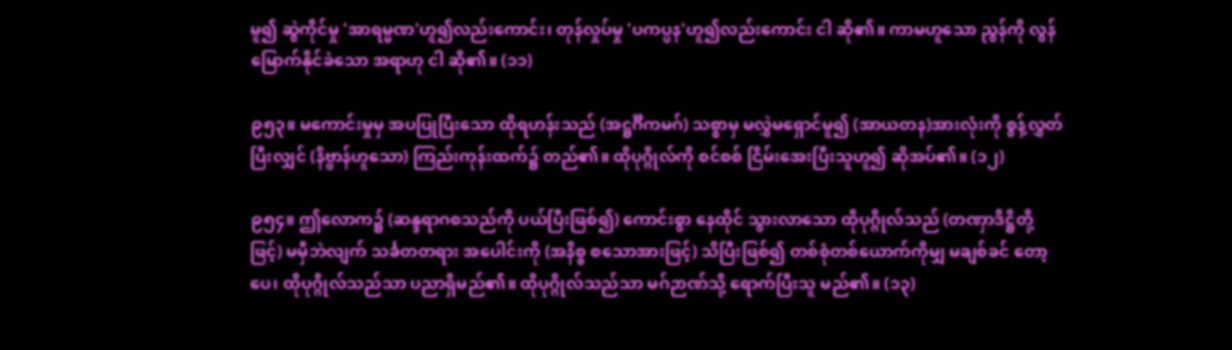မူ၍ ဆွဲကိုင်မှု 'အာရမ္မဏ'ဟူ၍လည်းကောင်း၊ တုန်လှုပ်မှု 'ပကပ္ပန'ဟူ၍လည်းကောင်း ငါ ဆို၏။ ကာမဟူသော ညွန်ကို လွန်မြောက်နိုင်ခဲသော အရာဟု ငါ ဆို၏။ (၁၁)

၉၅၃။ မကောင်းမှုမှ အပပြုပြီးသော ထိုရဟန်းသည် (အဋ္ဌင်္ဂီကမဂ်) သစ္စာမှ မလွှဲမရှောင်မူ၍ (အာယတန)အားလုံးကို စွန့်လွှတ်ပြီးလျှင် (နိဗ္ဗာန်ဟူသော) ကြည်းကုန်းထက်၌ တည်၏။ ထိုပုဂ္ဂိုလ်ကို စင်စစ် ငြိမ်းအေးပြီးသူဟူ၍ ဆိုအပ်၏။ (၁၂)

၉၅၄။ ဤလောက၌ (ဆန္ဒရာဂစသည်ကို ပယ်ပြီးဖြစ်၍) ကောင်းစွာ နေထိုင် သွားလာသော ထိုပုဂ္ဂိုလ်သည် (တဏှာဒိဋ္ဌိတို့ဖြင့်) မမှီဘဲလျက် သင်္ခတတရား အပေါင်းကို (အနိစ္စ စသောအားဖြင့်) သိပြီးဖြစ်၍ တစ်စုံတစ်ယောက်ကိုမျှ မချစ်ခင် တော့ပေ၊ ထိုပုဂ္ဂိုလ်သည်သာ ပညာရှိမည်၏။ ထိုပုဂ္ဂိုလ်သည်သာ မဂ်ဉာဏ်သို့ ရောက်ပြီးသူ မည်၏။ (၁၃)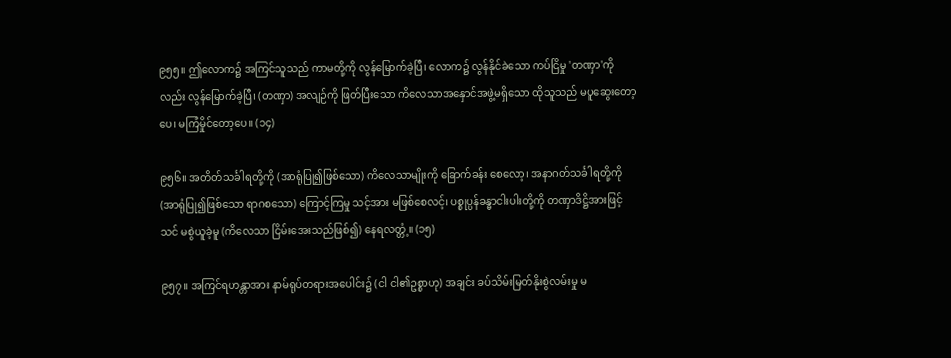၉၅၅။ ဤလောက၌ အကြင်သူသည် ကာမတို့ကို လွန်မြောက်ခဲ့ပြီ၊ လောက၌ လွန်နိုင်ခဲသော ကပ်ငြိမှု 'တဏှာ'ကိုလည်း လွန်မြောက်ခဲ့ပြီ၊ (တဏှာ) အလျဉ်ကို ဖြတ်ပြီးသော ကိလေသာအနှောင်အဖွဲ့မရှိသော ထိုသူသည် မပူဆွေးတော့ပေ၊ မကြံမှိုင်တော့ပေ။ (၁၄)

၉၅၆။ အတိတ်သင်္ခါရတို့ကို (အာရုံပြု၍ဖြစ်သော) ကိလေသာမျိုးကို ခြောက်ခန်း စေလော့၊ အနာဂတ်သင်္ခါရတို့ကို (အာရုံပြု၍ဖြစ်သော ရာဂစသော) ကြောင့်ကြမှု သင့်အား မဖြစ်စေလင့်၊ ပစ္စုပ္ပန်ခန္ဓာငါးပါးတို့ကို တဏှာဒိဋ္ဌိအားဖြင့် သင် မစွဲယူခဲ့မူ (ကိလေသာ ငြိမ်းအေးသည်ဖြစ်၍) နေရလတ္တံ့။ (၁၅)

၉၅၇။ အကြင်ရဟန္တာအား နာမ်ရုပ်တရားအပေါင်း၌ (ငါ ငါ၏ဥစ္စာဟု) အချင်း ခပ်သိမ်းမြတ်နိုးစွဲလမ်းမှု မ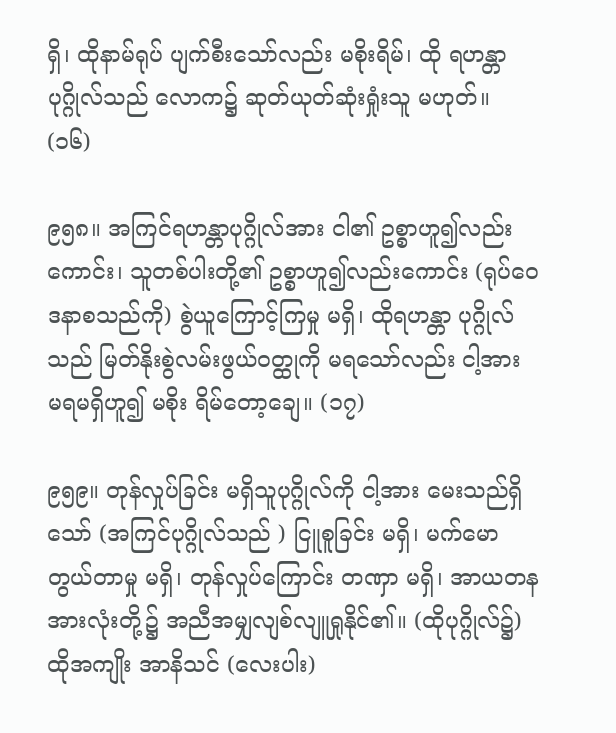ရှိ၊ ထိုနာမ်ရုပ် ပျက်စီးသော်လည်း မစိုးရိမ်၊ ထို ရဟန္တာပုဂ္ဂိုလ်သည် လောက၌ ဆုတ်ယုတ်ဆုံးရှုံးသူ မဟုတ်။ (၁၆)

၉၅၈။ အကြင်ရဟန္တာပုဂ္ဂိုလ်အား ငါ၏ ဥစ္စာဟူ၍လည်းကောင်း၊ သူတစ်ပါးတို့၏ ဥစ္စာဟူ၍လည်းကောင်း (ရုပ်ဝေဒနာစသည်ကို) စွဲယူကြောင့်ကြမှု မရှိ၊ ထိုရဟန္တာ ပုဂ္ဂိုလ်သည် မြတ်နိုးစွဲလမ်းဖွယ်ဝတ္ထုကို မရသော်လည်း ငါ့အား မရမရှိဟူ၍ မစိုး ရိမ်တော့ချေ။ (၁၇)

၉၅၉။ တုန်လှုပ်ခြင်း မရှိသူပုဂ္ဂိုလ်ကို ငါ့အား မေးသည်ရှိသော် (အကြင်ပုဂ္ဂိုလ်သည် ) ငြူစူခြင်း မရှိ၊ မက်မောတွယ်တာမှု မရှိ၊ တုန်လှုပ်ကြောင်း တဏှာ မရှိ၊ အာယတနအားလုံးတို့၌ အညီအမျှလျစ်လျူရှုနိုင်၏။ (ထိုပုဂ္ဂိုလ်၌) ထိုအကျိုး အာနိသင် (လေးပါး)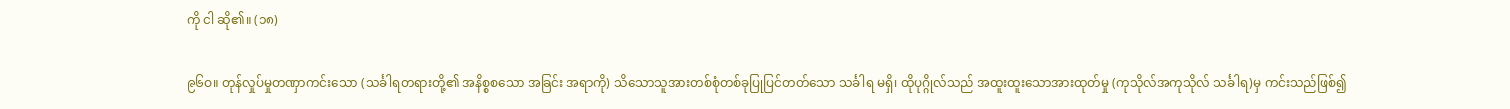ကို ငါ ဆို၏။ (၁၈)

၉၆ဝ။ တုန်လှုပ်မှုတဏှာကင်းသော (သင်္ခါရတရားတို့၏ အနိစ္စစသော အခြင်း အရာကို) သိသောသူအားတစ်စုံတစ်ခုပြုပြင်တတ်သော သင်္ခါရ မရှိ၊ ထိုပုဂ္ဂိုလ်သည် အထူးထူးသောအားထုတ်မှု (ကုသိုလ်အကုသိုလ် သင်္ခါရ)မှ ကင်းသည်ဖြစ်၍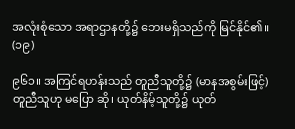အလုံးစုံသော အရာဌာနတို့၌ ဘေးမရှိသည်ကို မြင်နိုင်၏။ (၁၉)

၉၆၁။ အကြင်ရဟန်းသည် တူညီသူတို့၌ (မာနအစွမ်းဖြင့်) တူညီသူဟု မပြော ဆို၊ ယုတ်နိမ့်သူတို့၌ ယုတ်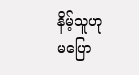နိမ့်သူဟု မပြော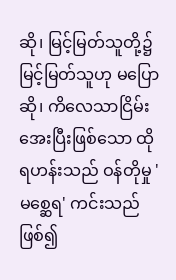ဆို၊ မြင့်မြတ်သူတို့၌ မြင့်မြတ်သူဟု မပြောဆို၊ ကိလေသာငြိမ်းအေးပြီးဖြစ်သော ထိုရဟန်းသည် ဝန်တိုမှု 'မစ္ဆေရ' ကင်းသည်ဖြစ်၍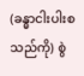(ခန္ဓာငါးပါးစသည်ကို) စွဲ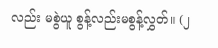လည်း မစွဲယူ စွန့်လည်းမစွန့်လွှတ်။ (၂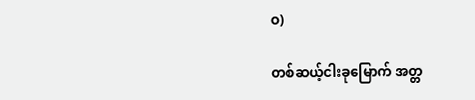ဝ)

တစ်ဆယ့်ငါးခုမြောက် အတ္တ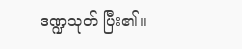ဒဏ္ဍသုတ် ပြီး၏။